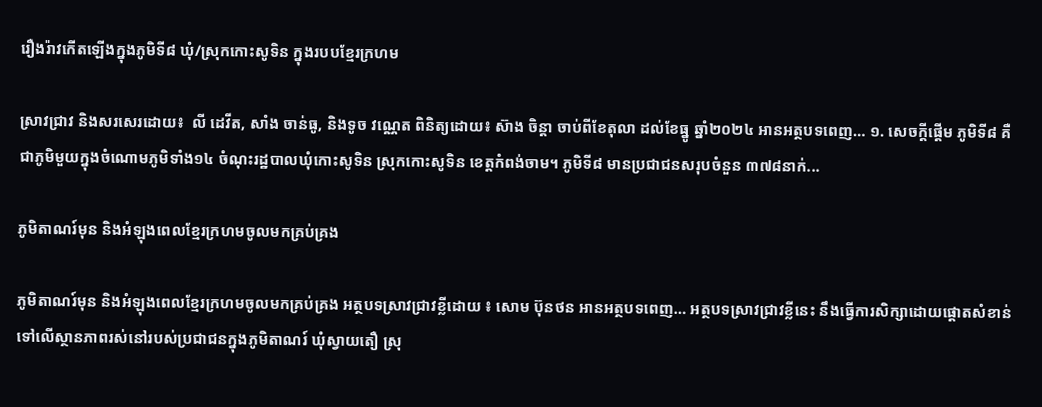រឿងរ៉ាវកើតឡើងក្នុងភូមិទី៨ ឃុំ/ស្រុកកោះសូទិន ក្នុងរបបខ្មែរក្រហម

ស្រាវជ្រាវ និងសរសេរដោយ៖  លី ដេវីត, សាំង ចាន់ធូ, និងទូច វណ្ណេត ពិនិត្យដោយ៖ ស៊ាង ចិន្ដា ចាប់ពីខែតុលា ដល់ខែធ្នូ ឆ្នាំ២០២៤ អានអត្ថបទពេញ… ១. សេចក្ដីផ្ដើម ភូមិទី៨ គឺជាភូមិមួយក្នុងចំណោមភូមិទាំង១៤ ចំណុះរដ្ឋបាលឃុំកោះសូទិន ស្រុកកោះសូទិន ខេត្តកំពង់ចាម។ ភូមិទី៨ មានប្រជាជនសរុបចំនួន ៣៧៨នាក់...

ភូមិតាណរ៍មុន និងអំឡុងពេលខ្មែរក្រហមចូលមកគ្រប់គ្រង

ភូមិតាណរ៍មុន និងអំឡុងពេលខ្មែរក្រហមចូលមកគ្រប់គ្រង អត្ថបទស្រាវជ្រាវខ្លីដោយ ៖ សោម ប៊ុនថន អានអត្ថបទពេញ… អត្ថបទស្រាវជ្រាវខ្លីនេះ នឹងធ្វើការសិក្សាដោយផ្តោតសំខាន់ទៅលើស្ថានភាពរស់នៅរបស់ប្រជាជនក្នុងភូមិតាណរ៍ ឃុំស្វាយតឿ ស្រុ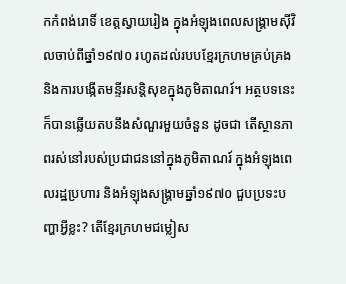កកំពង់រោទិ៍ ខេត្តស្វាយរៀង ក្នុងអំឡុងពេលសង្រ្គាមស៊ីវិលចាប់ពីឆ្នាំ១៩៧០ រហូតដល់របបខ្មែរក្រហមគ្រប់គ្រង និងការបង្កើតមន្ទីរសន្តិសុខក្នុងភូមិតាណរ៍។ អត្ថបទនេះក៏បានឆ្លើយតបនឹងសំណួរមួយចំនួន ដូចជា តើស្ថានភាពរស់នៅរបស់ប្រជាជននៅក្នុងភូមិតាណរ៍ ក្នុងអំឡុងពេលរដ្ឋប្រហារ និងអំឡុងសង្រ្គាមឆ្នាំ១៩៧០ ជួបប្រទះបញ្ហាអ្វីខ្លះ? តើខ្មែរក្រហមជម្លៀស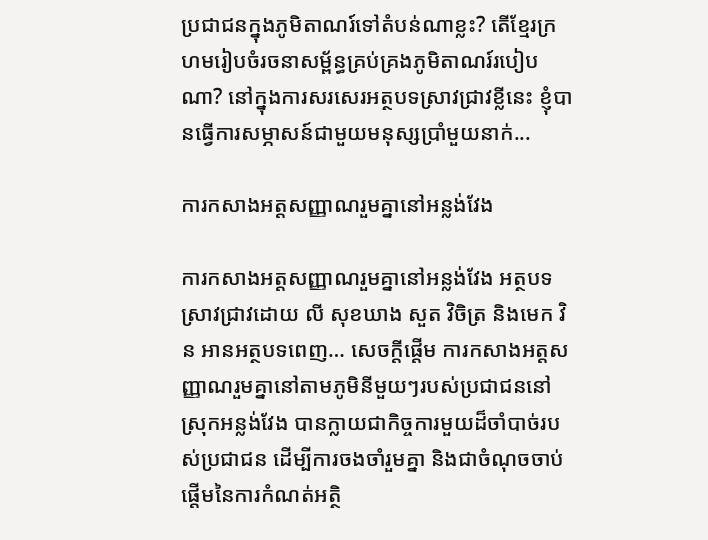ប្រជាជនក្នុងភូមិតាណរ៍ទៅតំបន់ណាខ្លះ? តើខ្មែរក្រហមរៀបចំរចនាសម្ព័ន្ធគ្រប់គ្រងភូមិតាណរ៍របៀបណា? នៅក្នុងការសរសេរអត្ថបទស្រាវជ្រាវខ្លីនេះ ខ្ញុំបានធ្វើការសម្ភាសន៍ជាមួយមនុស្សប្រាំមួយនាក់...

ការកសាងអត្តសញ្ញាណរួមគ្នានៅអន្លង់វែង

ការកសាងអត្តសញ្ញាណរួមគ្នានៅអន្លង់វែង អត្ថបទស្រាវជ្រាវដោយ លី សុខឃាង សួត វិចិត្រ និងមេក វិន អានអត្ថបទពេញ… សេចក្តីផ្តើម ការកសាងអត្តសញ្ញាណរួមគ្នានៅតាមភូមិនីមួយៗរបស់ប្រជាជននៅស្រុកអន្លង់វែង បានក្លាយជាកិច្ចការមួយដ៏ចាំបាច់របស់ប្រជាជន ដើម្បីការចងចាំរួមគ្នា និងជាចំណុចចាប់ផ្តើមនៃការកំណត់អត្ថិ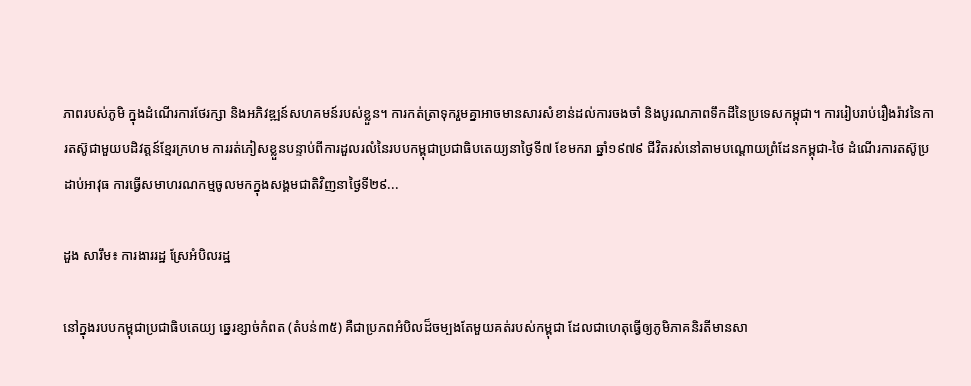ភាពរបស់ភូមិ ក្នុងដំណើរការថែរក្សា និងអភិវឌ្ឍន៍សហគមន៍របស់ខ្លួន។ ការកត់ត្រាទុករួមគ្នាអាចមានសារសំខាន់ដល់ការចងចាំ និងបូរណភាពទឹកដីនៃប្រទេសកម្ពុជា។ ការរៀបរាប់រឿងរ៉ាវនៃការតស៊ូជាមួយបដិវត្តន៍ខ្មែរក្រហម ការរត់ភៀសខ្លួនបន្ទាប់ពីការដួលរលំនៃរបបកម្ពុជាប្រជាធិបតេយ្យនាថ្ងៃទី៧ ខែមករា ឆ្នាំ១៩៧៩ ជីវិតរស់នៅតាមបណ្តោយព្រំដែនកម្ពុជា-ថៃ ដំណើរការតស៊ូប្រដាប់អាវុធ ការធ្វើសមាហរណកម្មចូលមកក្នុងសង្គមជាតិវិញនាថ្ងៃទី២៩...

ដួង សារឹម៖ ការងាររដ្ឋ ស្រែអំបិលរដ្ឋ

នៅក្នុងរបបកម្ពុជាប្រជាធិបតេយ្យ ឆ្នេរខ្សាច់កំពត (តំបន់៣៥) គឺជាប្រភពអំបិលដ៏ចម្បងតែមួយគត់របស់កម្ពុជា ដែលជាហេតុធ្វើឲ្យភូមិភាគនិរតីមានសា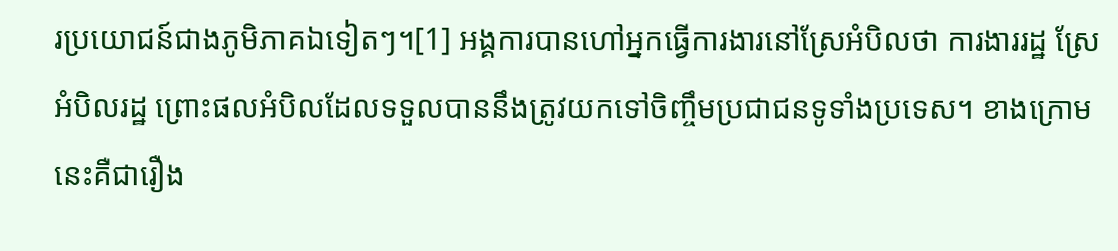រប្រយោជន៍ជាងភូមិភាគឯទៀតៗ។[1] អង្គការបានហៅអ្នកធ្វើការងារនៅស្រែអំបិលថា ការងាររដ្ឋ ស្រែអំបិលរដ្ឋ ព្រោះផលអំបិលដែលទទួលបាននឹងត្រូវយកទៅចិញ្ចឹមប្រជាជនទូទាំងប្រទេស។ ខាងក្រោមនេះគឺជារឿង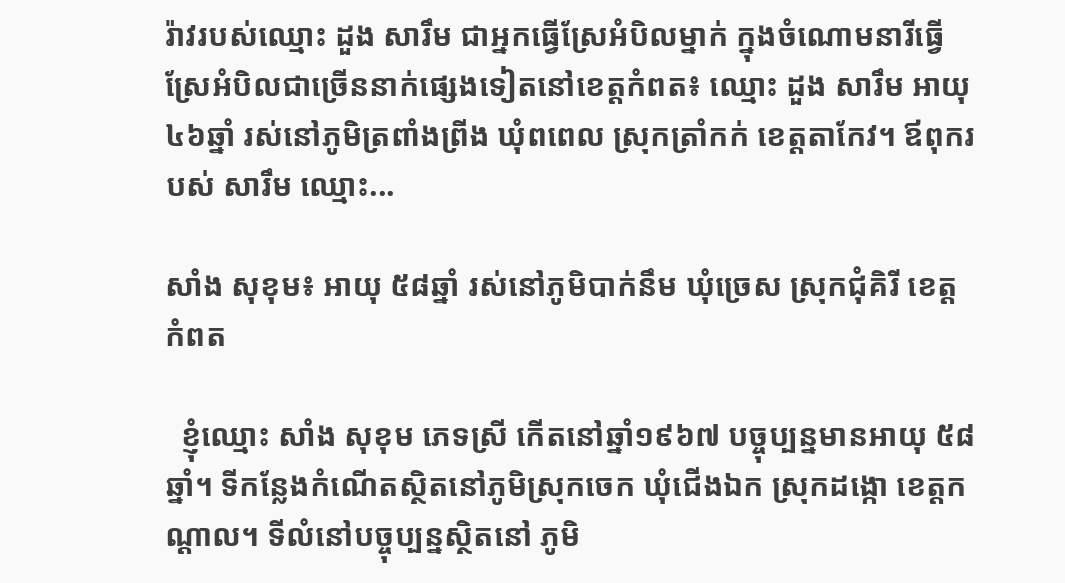រ៉ាវរបស់ឈ្មោះ ដួង សារឹម ជាអ្នកធ្វើស្រែអំបិលម្នាក់ ក្នុងចំណោមនារីធ្វើស្រែអំបិលជាច្រើននាក់ផ្សេងទៀតនៅខេត្តកំពត៖ ឈ្មោះ ដួង សារឹម អាយុ៤៦ឆ្នាំ រស់នៅភូមិត្រពាំងព្រីង ឃុំពពេល ស្រុកត្រាំកក់ ខេត្តតាកែវ។ ឪពុករបស់ សារឹម ឈ្មោះ...

សាំង សុខុម៖ អាយុ ៥៨ឆ្នាំ រស់នៅភូមិបាក់នឹម ឃុំច្រេស ស្រុកជុំគិរី ខេត្តកំពត

  ខ្ញុំឈ្មោះ សាំង សុខុម ភេទស្រី កើតនៅឆ្នាំ១៩៦៧ បច្ចុប្បន្នមានអាយុ ៥៨ឆ្នាំ។ ទីកន្លែងកំណើតស្ថិតនៅភូមិស្រុកចេក ឃុំជើងឯក ស្រុកដង្កោ ខេត្តកណ្តាល។ ទីលំនៅបច្ចុប្បន្នស្ថិតនៅ ភូមិ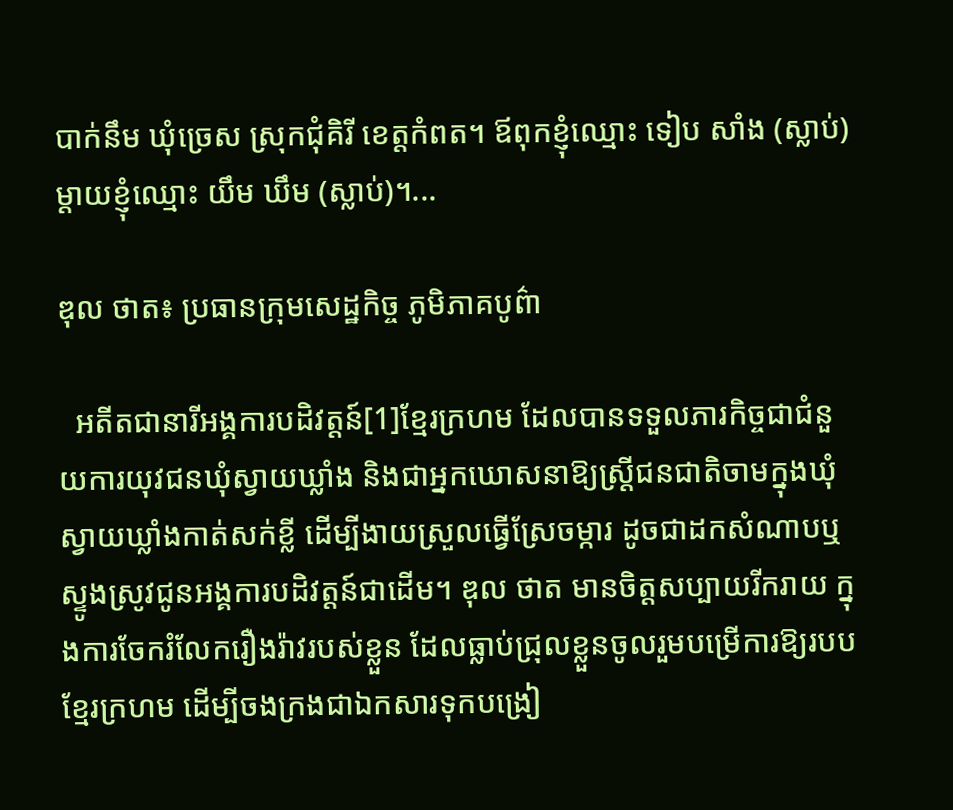បាក់នឹម ឃុំច្រេស ស្រុកជុំគិរី ខេត្តកំពត។ ឪពុកខ្ញុំឈ្មោះ ទៀប សាំង (ស្លាប់) ម្តាយខ្ញុំឈ្មោះ យឹម ឃឹម (ស្លាប់)។...

ឌុល ថាត៖ ប្រធានក្រុមសេដ្ឋកិច្ច ភូមិភាគបូព៌ា

  អតីតជានារីអង្គការបដិវត្តន៍[1]ខ្មែរក្រហម ដែលបានទទួលភារកិច្ចជាជំនួយការយុវជនឃុំស្វាយឃ្លាំង និងជាអ្នកឃោសនាឱ្យស្រ្តីជនជាតិចាមក្នុងឃុំស្វាយឃ្លាំងកាត់សក់ខ្លី ដើម្បីងាយស្រួលធ្វើស្រែចម្ការ ដូចជាដកសំណាបឬស្ទូងស្រូវជូនអង្គការបដិវត្តន៍ជាដើម។ ឌុល ថាត មានចិត្តសប្បាយរីករាយ ក្នុងការចែករំលែករឿងរ៉ាវរបស់ខ្លួន ដែលធ្លាប់ជ្រុលខ្លួនចូលរួមបម្រើការឱ្យរបបខ្មែរក្រហម ដើម្បីចងក្រងជាឯកសារទុកបង្រៀ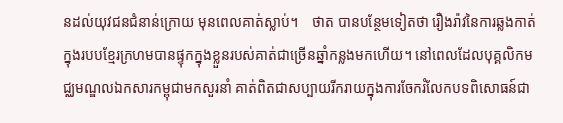នដល់យុវជនជំនាន់ក្រោយ មុនពេលគាត់ស្លាប់។    ថាត បានបន្ថែមទៀតថា រឿងរ៉ាវនៃការឆ្លងកាត់ក្នុងរបបខ្មែរក្រហមបានផ្ទុកក្នុងខ្លួនរបស់គាត់ជាច្រើនឆ្នាំកន្លងមកហើយ។ នៅពេលដែលបុគ្គលិកមជ្ឈមណ្ឌលឯកសារកម្ពុជាមកសួរនាំ គាត់ពិតជាសប្បាយរីករាយក្នុងការចែករំលែកបទពិសោធន៍ជា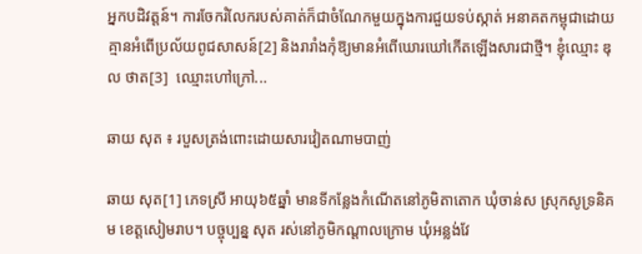អ្នកបដិវត្តន៍។ ការចែករំលែករបស់គាត់ក៏ជាចំណែកមួយក្នុងការជួយទប់ស្កាត់ អនាគតកម្ពុជាដោយគ្មានអំពើប្រល័យពូជសាសន៍[2] និងរារាំងកុំឱ្យមានអំពើឃោរឃៅកើតឡើងសារជាថ្មី។ ខ្ញុំឈ្មោះ ឌុល ថាត[3]  ឈ្មោះហៅក្រៅ...

ឆាយ សុត ៖ របួសត្រង់ពោះដោយសារវៀតណាមបាញ់

ឆាយ សុត[1] ភេទស្រី អាយុ៦៥ឆ្នាំ មានទីកន្លែងកំណើតនៅភូមិតាតោក ឃុំចាន់ស ស្រុកសូទ្រនិគម ខេត្តសៀមរាប។ បច្ចុប្បន្ន សុត រស់នៅភូមិកណ្ដាលក្រោម ឃុំអន្លង់វែ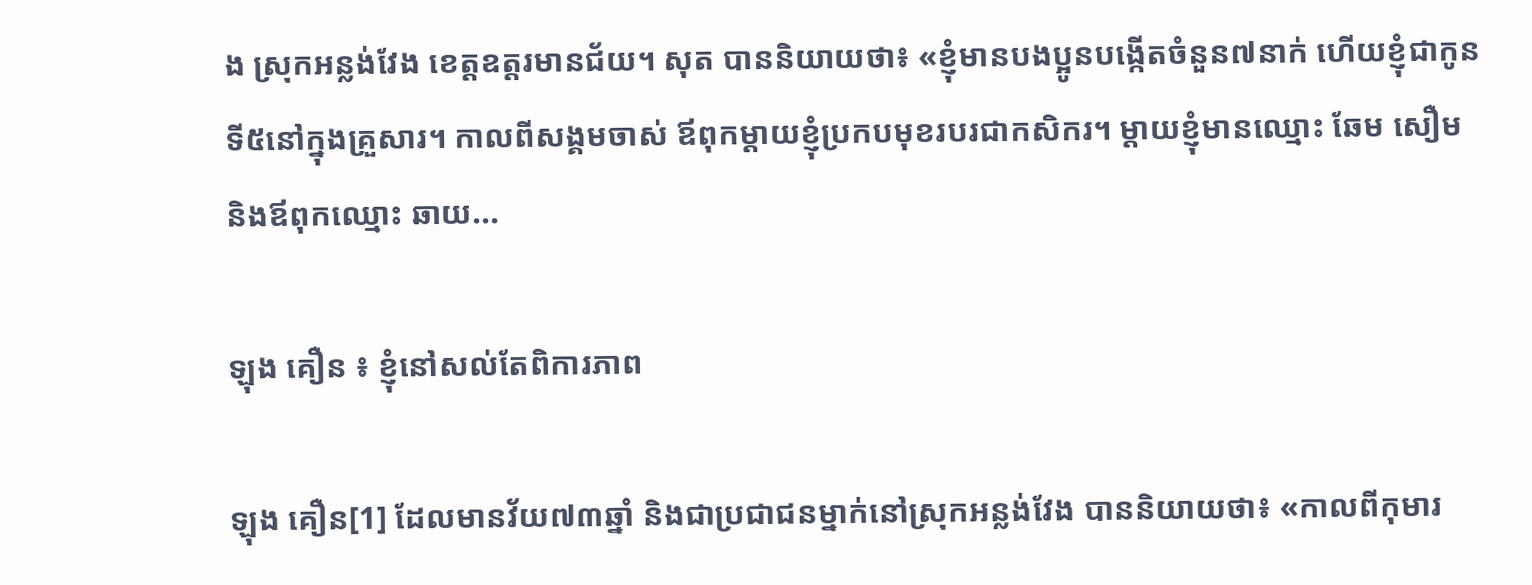ង ស្រុកអន្លង់វែង ខេត្តឧត្តរមានជ័យ។ សុត បាននិយាយថា៖ «ខ្ញុំមានបងប្អូនបង្កើតចំនួន៧នាក់ ហើយខ្ញុំជាកូនទី៥នៅក្នុងគ្រួសារ។ កាលពីសង្គមចាស់ ឪពុកម្ដាយខ្ញុំប្រកបមុខរបរជាកសិករ។ ម្ដាយខ្ញុំមានឈ្មោះ ឆែម សឿម និងឪពុកឈ្មោះ ឆាយ...

ឡុង គឿន ៖ ខ្ញុំនៅសល់តែពិការភាព

ឡុង គឿន[1] ដែលមានវ័យ៧៣ឆ្នាំ និងជាប្រជាជនម្នាក់នៅស្រុកអន្លង់វែង បាននិយាយថា៖ «កាលពីកុមារ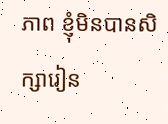ភាព ខ្ញុំមិនបានសិក្សារៀន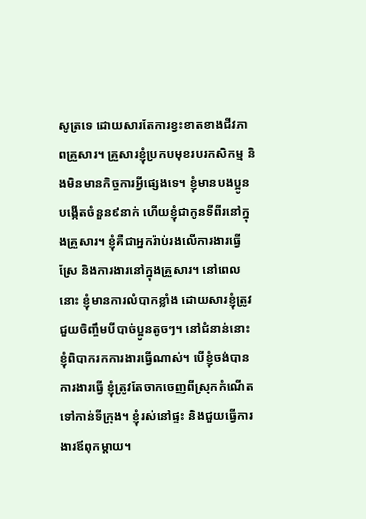សូត្រទេ ដោយសារតែការខ្វះខាតខាងជីវភាពគ្រួសារ។ គ្រួសារខ្ញុំប្រកបមុខរបរកសិកម្ម និងមិនមានកិច្ចការអ្វីផ្សេងទេ។ ខ្ញុំមានបងប្អូនបង្កើតចំនួន៩នាក់ ហើយខ្ញុំជាកូនទីពីរនៅក្នុងគ្រួសារ។ ខ្ញុំគឺជាអ្នករ៉ាប់រងលើការងារធ្វើស្រែ និងការងារនៅក្នុងគ្រួសារ។ នៅពេលនោះ ខ្ញុំមានការលំបាកខ្លាំង ដោយសារខ្ញុំត្រូវជួយចិញ្ចឹមបីបាច់ប្អូនតូចៗ។ នៅជំនាន់នោះ ខ្ញុំពិបាករកការងារធ្វើណាស់។ បើខ្ញុំចង់បានការងារធ្វើ ខ្ញុំត្រូវតែចាកចេញពីស្រុកកំណើតទៅកាន់ទីក្រុង។ ខ្ញុំរស់នៅផ្ទះ និងជួយធ្វើការងារឪពុកម្ដាយ។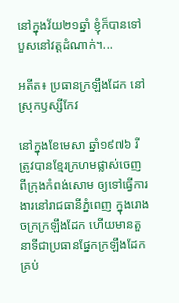នៅក្នុងវ័យ២១ឆ្នាំ ខ្ញុំក៏បានទៅបួសនៅវត្តដំណាក់។...

អតីត៖ ប្រធានក្រឡឹងដែក នៅស្រុកឫស្សីកែវ

នៅក្នុងខែមេសា ឆ្នាំ១៩៧៦ រី ត្រូវបានខ្មែរក្រហមផ្លាស់ចេញពីក្រុងកំពង់សោម ឲ្យទៅធ្វើការងារនៅរាជធានីភ្នំពេញ ក្នុងរោងចក្រក្រឡឹងដែក ហើយមានតួនាទីជាប្រធានផ្នែកក្រឡឹងដែក គ្រប់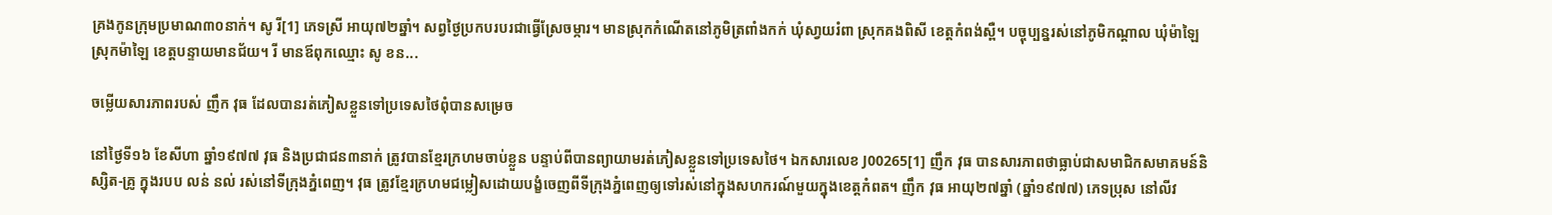គ្រងកូនក្រុមប្រមាណ៣០នាក់។ សូ រី[1] ភេទស្រី អាយុ៧២ឆ្នាំ។ សព្វថ្ងៃប្រកបរបរជាធ្វើស្រែចម្ការ។ មានស្រុកកំណើតនៅភូមិត្រពាំងកក់ ឃុំសា្វយរំពា ស្រុកគងពិសី ខេត្តកំពង់ស្ពឺ។ បច្ចុប្បន្នរស់នៅភូមិកណ្ដាល ឃុំម៉ាឡៃ  ស្រុកម៉ាឡៃ ខេត្តបន្ទាយមានជ័យ។ រី មានឪពុកឈ្មោះ សូ ខន...

ចម្លើយសារភាពរបស់ ញឹក វុធ ដែលបានរត់ភៀសខ្លួនទៅប្រទេសថៃពុំបានសម្រេច

នៅថ្ងៃទី១៦ ខែសីហា ឆ្នាំ១៩៧៧ វុធ និងប្រជាជន៣នាក់ ត្រូវបានខ្មែរក្រហមចាប់ខ្លួន បន្ទាប់ពីបានព្យាយាមរត់ភៀសខ្លួនទៅប្រទេសថៃ។ ឯកសារលេខ J00265[1] ញឹក វុធ បានសារភាពថាធ្លាប់ជាសមាជិកសមាគមន៍និស្សិត-គ្រូ ក្នុងរបប លន់ នល់ រស់នៅទីក្រុងភ្នំពេញ។ វុធ ត្រូវខ្មែរក្រហមជម្លៀសដោយបង្ខំចេញពីទីក្រុងភ្នំពេញឲ្យទៅរស់នៅក្នុងសហករណ៍មួយក្នុងខេត្តកំពត។ ញឹក វុធ អាយុ២៧ឆ្នាំ (ឆ្នាំ១៩៧៧) ភេទប្រុស នៅលីវ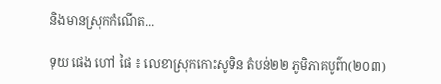និងមានស្រុកកំណើត...

ទុយ ផេង ហៅ ផៃ ៖ លេខាស្រុកកោះសូទិន តំបន់២២ ភូមិភាគបូព៌ា(២០៣)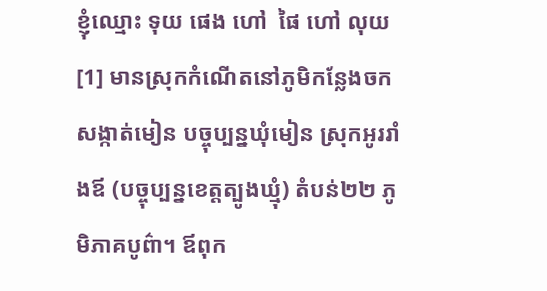ខ្ញុំឈ្មោះ ទុយ ផេង ហៅ  ផៃ ហៅ លុយ[1] មានស្រុកកំណើតនៅភូមិកន្លែងចក សង្កាត់មៀន បច្ចុប្បន្នឃុំមៀន ស្រុកអូររាំងឪ (បច្ចុប្បន្នខេត្តត្បូងឃ្មុំ) តំបន់២២ ភូមិភាគបូព៌ា។ ឪពុក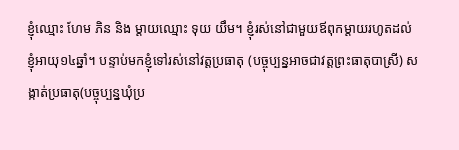ខ្ញុំឈ្មោះ ហែម ភិន និង ម្ដាយឈ្មោះ ទុយ យឹម។ ខ្ញុំរស់នៅជាមួយឪពុកម្ដាយរហូតដល់ខ្ញុំអាយុ១៤ឆ្នាំ។ បន្ទាប់មកខ្ញុំទៅរស់នៅវត្តប្រធាតុ (បច្ចុប្បន្នអាចជាវត្តព្រះធាតុបាស្រី) សង្កាត់ប្រធាតុ(បច្ចុប្បន្នឃុំប្រ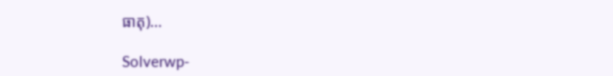ធាតុ)...

Solverwp-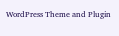WordPress Theme and Plugin